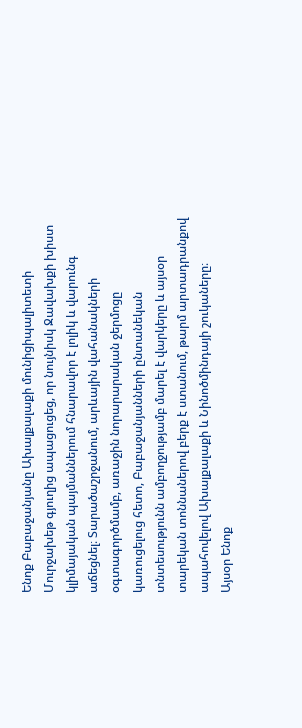Ենոք Բաբաջանյանը Ախալքալաքի մունիցիպալիտետի Մուրջախեթ գյուղից ապացուցեց, որ նույնիսկ Ջավախքի խիստ կլիմայական պայմաններում հնարավոր է լոլիկ և վարունգ աճեցնել։ Տարածաշրջանում, արևային վահանակների օգտագործմամբ, առաջին նորարարական ջերմոցը կառուցելուց հետո, Բաբաջանյանների ընտանեկան տնտեսությունն ամբողջությամբ մարել է վարկերը և այսօր տարեկան տոննաներով բերք է ստանում, թարմ արտադրանքով ապահովելով Ախալքալաքի և Նինոծմինդայի շուկաները։
Այսօր Ենոք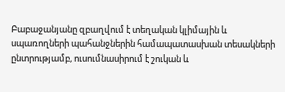Բաբաջանյանը զբաղվում է տեղական կլիմային և սպառողների պահանջներին համապատասխան տեսակների ընտրությամբ, ուսումնասիրում է շուկան և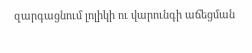զարգացնում լոլիկի ու վարունգի աճեցման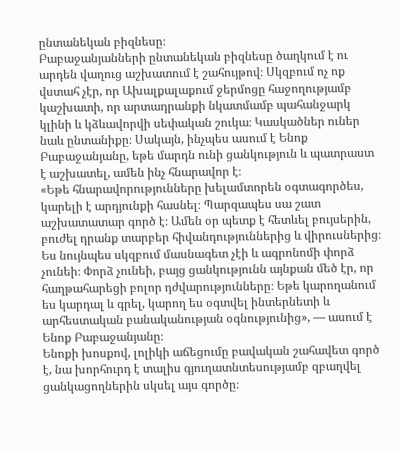ընտանեկան բիզնեսը։
Բաբաջանյանների ընտանեկան բիզնեսը ծաղկում է ու արդեն վաղուց աշխատում է շահույթով։ Սկզբում ոչ ոք վստահ չէր, որ Ախալքալաքում ջերմոցը հաջողությամբ կաշխատի, որ արտադրանքի նկատմամբ պահանջարկ կլինի և կձևավորվի սեփական շուկա։ Կասկածներ ուներ նաև ընտանիքը։ Սակայն, ինչպես ասում է Ենոք Բաբաջանյանը, եթե մարդն ունի ցանկություն և պատրաստ է աշխատել, ամեն ինչ հնարավոր է։
«Եթե հնարավորությունները խելամտորեն օգտագործես, կարելի է արդյունքի հասնել։ Պարզապես սա շատ աշխատատար գործ է։ Ամեն օր պետք է հետևել բույսերին, բուժել դրանք տարբեր հիվանդություններից և վիրուսներից։ Ես նույնպես սկզբում մասնագետ չէի և ագրոնոմի փորձ չունեի։ Փորձ չունեի, բայց ցանկությունն այնքան մեծ էր, որ հաղթահարեցի բոլոր դժվարությունները։ Եթե կարողանում ես կարդալ և գրել, կարող ես օգտվել ինտերնետի և արհեստական բանականության օգնությունից», — ասում է Ենոք Բաբաջանյանը։
Ենոքի խոսքով, լոլիկի աճեցումը բավական շահավետ գործ է, նա խորհուրդ է տալիս գյուղատնտեսությամբ զբաղվել ցանկացողներին սկսել այս գործը։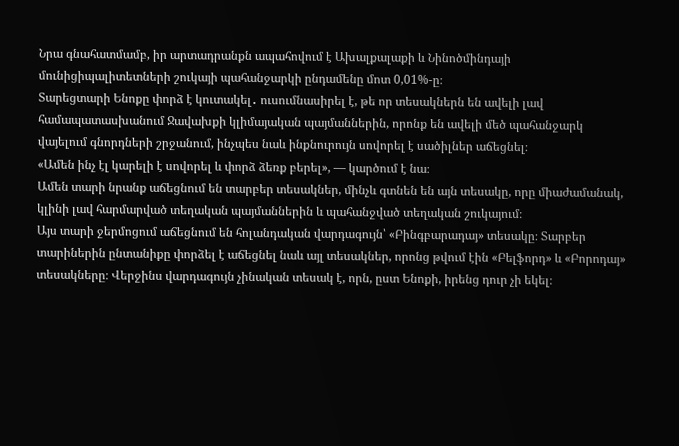Նրա գնահատմամբ, իր արտադրանքն ապահովում է Ախալքալաքի և Նինոծմինդայի մունիցիպալիտետների շուկայի պահանջարկի ընդամենը մոտ 0,01%-ը։
Տարեցտարի Ենոքը փորձ է կուտակել․ ուսումնասիրել է, թե որ տեսակներն են ավելի լավ համապատասխանում Ջավախքի կլիմայական պայմաններին, որոնք են ավելի մեծ պահանջարկ վայելում գնորդների շրջանում, ինչպես նաև ինքնուրույն սովորել է սածիլներ աճեցնել։
«Ամեն ինչ էլ կարելի է սովորել և փորձ ձեռք բերել», — կարծում է նա։
Ամեն տարի նրանք աճեցնում են տարբեր տեսակներ, մինչև գտնեն են այն տեսակը, որը միաժամանակ, կլինի լավ հարմարված տեղական պայմաններին և պահանջված տեղական շուկայում։
Այս տարի ջերմոցում աճեցնում են հոլանդական վարդագույն՝ «Բինգբարադայ» տեսակը։ Տարբեր տարիներին ընտանիքը փորձել է աճեցնել նաև այլ տեսակներ, որոնց թվում էին «Բելֆորդ» և «Բորոդայ» տեսակները։ Վերջինս վարդագույն չինական տեսակ է, որն, ըստ Ենոքի, իրենց դուր չի եկել։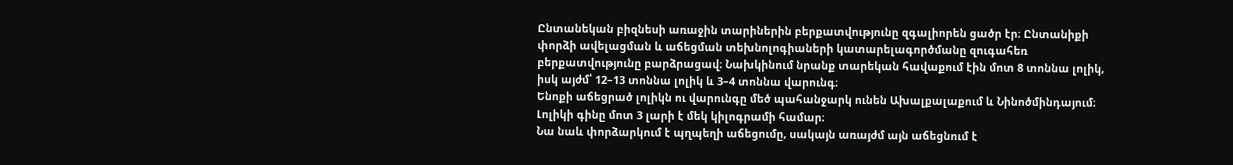Ընտանեկան բիզնեսի առաջին տարիներին բերքատվությունը զգալիորեն ցածր էր։ Ընտանիքի փորձի ավելացման և աճեցման տեխնոլոգիաների կատարելագործմանը զուգահեռ բերքատվությունը բարձրացավ։ Նախկինում նրանք տարեկան հավաքում էին մոտ 8 տոննա լոլիկ, իսկ այժմ՝ 12–13 տոննա լոլիկ և 3–4 տոննա վարունգ։
Ենոքի աճեցրած լոլիկն ու վարունգը մեծ պահանջարկ ունեն Ախալքալաքում և Նինոծմինդայում։ Լոլիկի գինը մոտ 3 լարի է մեկ կիլոգրամի համար։
Նա նաև փորձարկում է պղպեղի աճեցումը, սակայն առայժմ այն աճեցնում է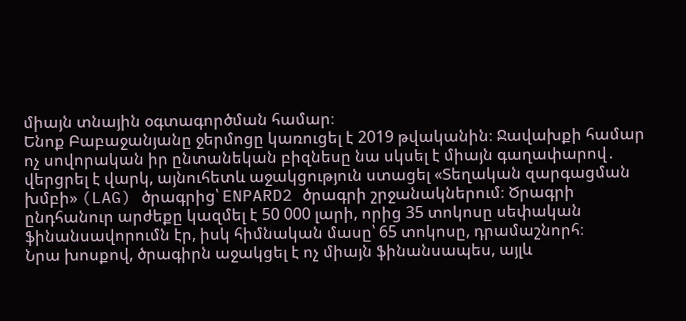միայն տնային օգտագործման համար։
Ենոք Բաբաջանյանը ջերմոցը կառուցել է 2019 թվականին։ Ջավախքի համար ոչ սովորական իր ընտանեկան բիզնեսը նա սկսել է միայն գաղափարով․ վերցրել է վարկ, այնուհետև աջակցություն ստացել «Տեղական զարգացման խմբի» (LAG) ծրագրից՝ ENPARD2 ծրագրի շրջանակներում։ Ծրագրի ընդհանուր արժեքը կազմել է 50 000 լարի, որից 35 տոկոսը սեփական ֆինանսավորումն էր, իսկ հիմնական մասը՝ 65 տոկոսը, դրամաշնորհ։
Նրա խոսքով, ծրագիրն աջակցել է ոչ միայն ֆինանսապես, այլև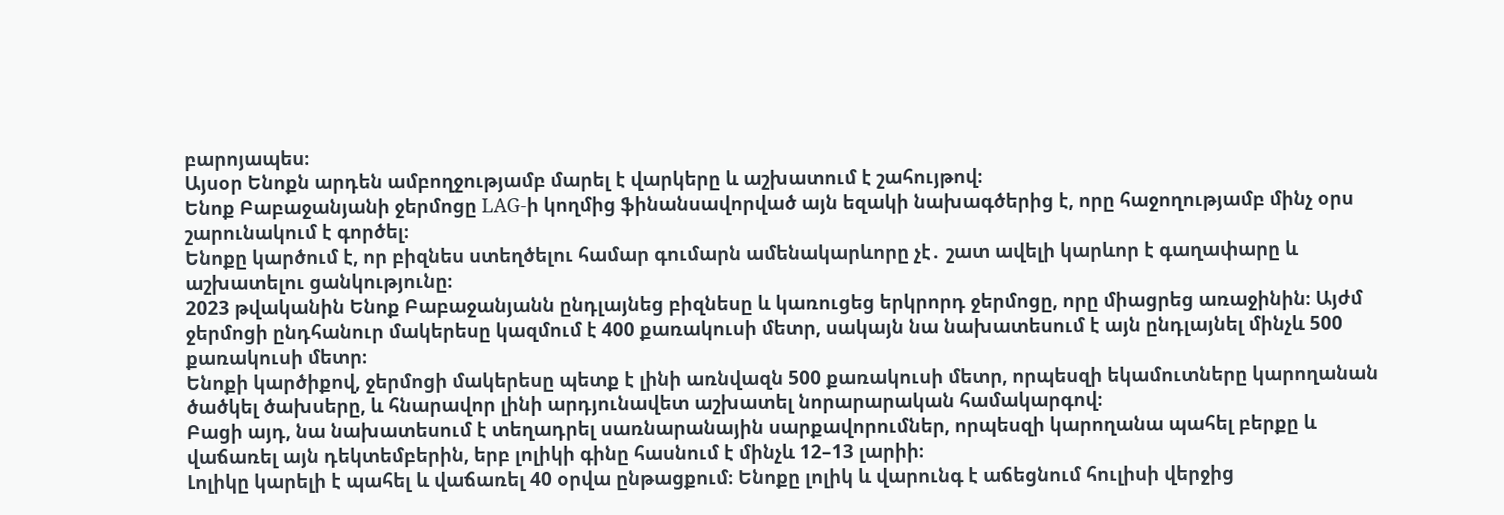բարոյապես։
Այսօր Ենոքն արդեն ամբողջությամբ մարել է վարկերը և աշխատում է շահույթով։
Ենոք Բաբաջանյանի ջերմոցը LAG-ի կողմից ֆինանսավորված այն եզակի նախագծերից է, որը հաջողությամբ մինչ օրս շարունակում է գործել։
Ենոքը կարծում է, որ բիզնես ստեղծելու համար գումարն ամենակարևորը չէ․ շատ ավելի կարևոր է գաղափարը և աշխատելու ցանկությունը։
2023 թվականին Ենոք Բաբաջանյանն ընդլայնեց բիզնեսը և կառուցեց երկրորդ ջերմոցը, որը միացրեց առաջինին։ Այժմ ջերմոցի ընդհանուր մակերեսը կազմում է 400 քառակուսի մետր, սակայն նա նախատեսում է այն ընդլայնել մինչև 500 քառակուսի մետր։
Ենոքի կարծիքով, ջերմոցի մակերեսը պետք է լինի առնվազն 500 քառակուսի մետր, որպեսզի եկամուտները կարողանան ծածկել ծախսերը, և հնարավոր լինի արդյունավետ աշխատել նորարարական համակարգով։
Բացի այդ, նա նախատեսում է տեղադրել սառնարանային սարքավորումներ, որպեսզի կարողանա պահել բերքը և վաճառել այն դեկտեմբերին, երբ լոլիկի գինը հասնում է մինչև 12–13 լարիի։
Լոլիկը կարելի է պահել և վաճառել 40 օրվա ընթացքում։ Ենոքը լոլիկ և վարունգ է աճեցնում հուլիսի վերջից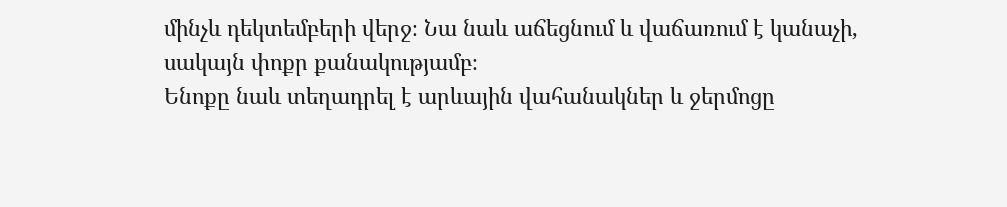մինչև դեկտեմբերի վերջ։ Նա նաև աճեցնում և վաճառում է կանաչի, սակայն փոքր քանակությամբ։
Ենոքը նաև տեղադրել է արևային վահանակներ և ջերմոցը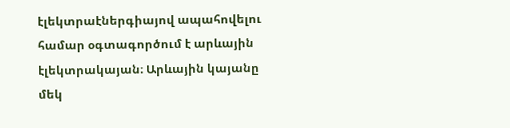էլեկտրաէներգիայով ապահովելու համար օգտագործում է արևային էլեկտրակայան։ Արևային կայանը մեկ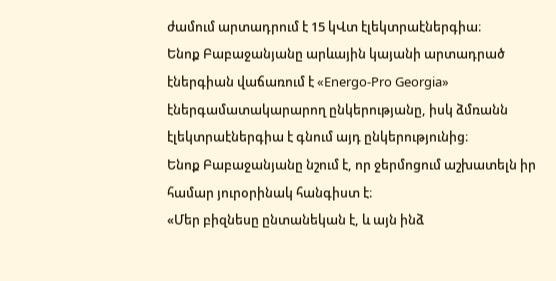ժամում արտադրում է 15 կՎտ էլեկտրաէներգիա։
Ենոք Բաբաջանյանը արևային կայանի արտադրած էներգիան վաճառում է «Energo-Pro Georgia» էներգամատակարարող ընկերությանը, իսկ ձմռանն էլեկտրաէներգիա է գնում այդ ընկերությունից։
Ենոք Բաբաջանյանը նշում է, որ ջերմոցում աշխատելն իր համար յուրօրինակ հանգիստ է։
«Մեր բիզնեսը ընտանեկան է, և այն ինձ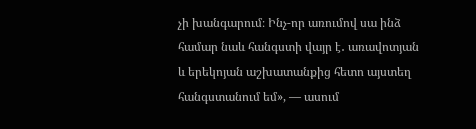չի խանգարում։ Ինչ-որ առումով սա ինձ համար նաև հանգստի վայր է․ առավոտյան և երեկոյան աշխատանքից հետո այստեղ հանգստանում եմ», — ասում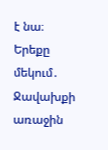է նա։
Երեքը մեկում․ Ջավախքի առաջին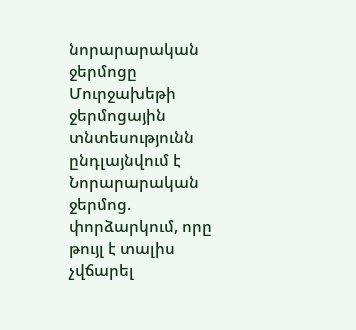նորարարական ջերմոցը
Մուրջախեթի ջերմոցային տնտեսությունն ընդլայնվում է
Նորարարական ջերմոց. փորձարկում, որը թույլ է տալիս չվճարել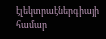էլեկտրաէներգիայի համար